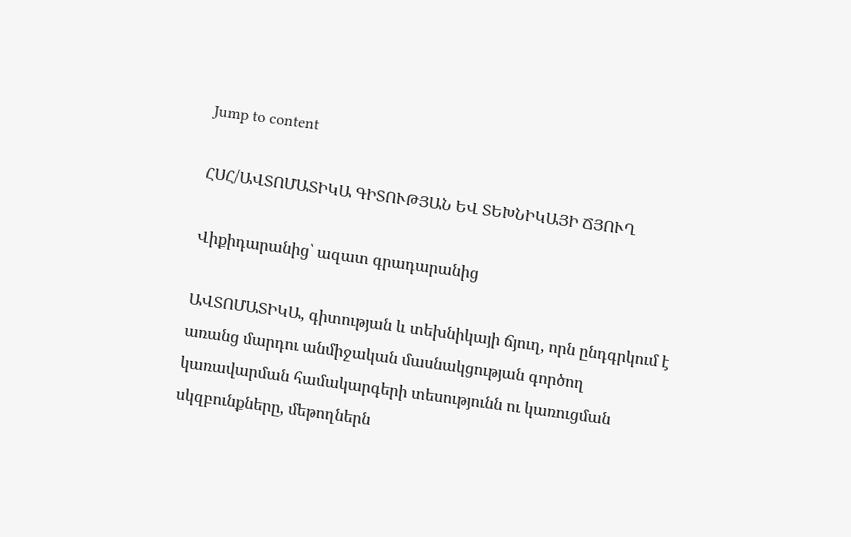Jump to content

ՀՍՀ/ԱՎՏՈՄԱՏԻԿԱ ԳԻՏՈՒԹՅԱՆ ԵՎ ՏԵԽՆԻԿԱՅԻ ՃՅՈՒՂ

Վիքիդարանից՝ ազատ գրադարանից

ԱՎՏՈՄԱՏԻԿԱ, գիտության և տեխնիկայի ճյուղ, որն ընդգրկում է առանց մարդու անմիջական մասնակցության գործող կառավարման համակարգերի տեսությունն ու կառուցման սկզբունքները, մեթողներն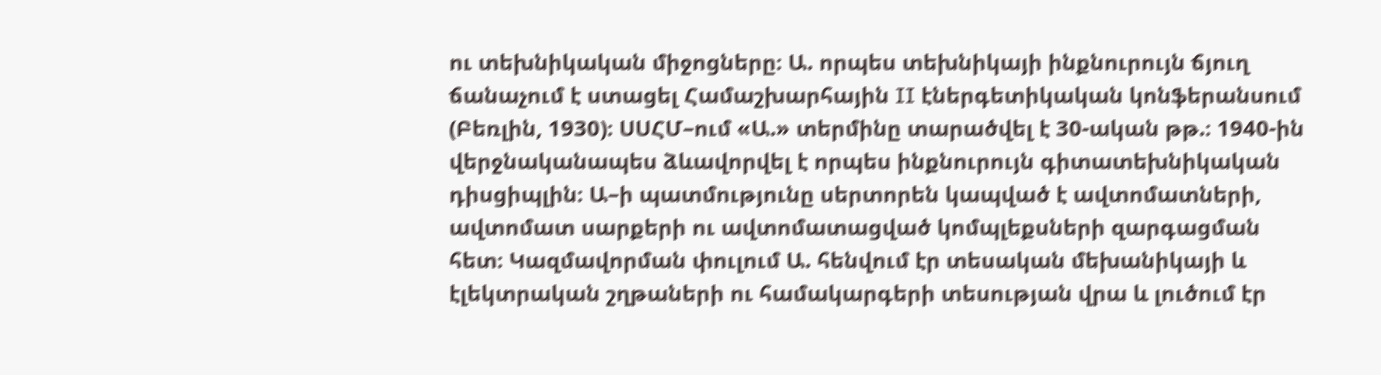ու տեխնիկական միջոցները։ Ա. որպես տեխնիկայի ինքնուրույն ճյուղ ճանաչում է ստացել Համաշխարհային II էներգետիկական կոնֆերանսում (Բեռլին, 1930)։ ՍՍՀՄ–ում «Ա.» տերմինը տարածվել է 30-ական թթ.։ 1940-ին վերջնականապես ձևավորվել է որպես ինքնուրույն գիտատեխնիկական դիսցիպլին։ Ա–ի պատմությունը սերտորեն կապված է ավտոմատների, ավտոմատ սարքերի ու ավտոմատացված կոմպլեքսների զարգացման հետ։ Կազմավորման փուլում Ա. հենվում էր տեսական մեխանիկայի և էլեկտրական շղթաների ու համակարգերի տեսության վրա և լուծում էր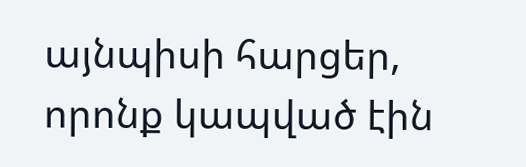այնպիսի հարցեր, որոնք կապված էին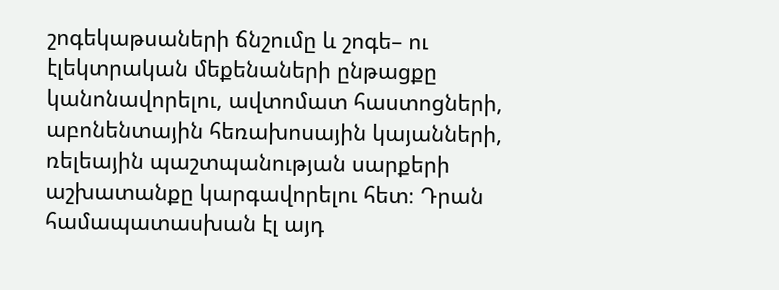շոգեկաթսաների ճնշումը և շոգե– ու էլեկտրական մեքենաների ընթացքը կանոնավորելու, ավտոմատ հաստոցների, աբոնենտային հեռախոսային կայանների, ռելեային պաշտպանության սարքերի աշխատանքը կարգավորելու հետ։ Դրան համապատասխան էլ այդ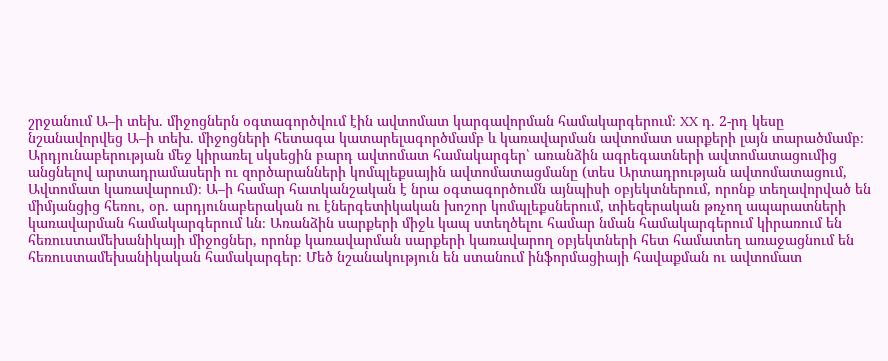շրջանում Ա–ի տեխ. միջոցներն օգտագործվում էին ավտոմատ կարգավորման համակարգերում։ XX դ. 2-րդ կեսը նշանավորվեց Ա–ի տեխ. միջոցների հետագա կատարելագործմամբ և կառավարման ավտոմատ սարքերի լայն տարածմամբ։ Արդյունաբերության մեջ կիրառել սկսեցին բարդ ավտոմատ համակարգեր՝ առանձին ագրեգատների ավտոմատացումից անցնելով արտադրամասերի ու զործարանների կոմպլեքսային ավտոմատացմանը (տես Արտադրության ավտոմատացում, Ավտոմատ կառավարում)։ Ա–ի համար հատկանշական է նրա օգտագործումն այնպիսի օբյեկտներում, որոնք տեղավորված են միմյանցից հեռու, օր. արդյունաբերական ու էներգետիկական խոշոր կոմպլեքսներում, տիեզերական թռչող ապարատների կառավարման համակարգերում ևն։ Առանձին սարքերի միջև կապ ստեղծելու համար նման համակարգերում կիրառում են հեռուստամեխանիկայի միջոցներ, որոնք կառավարման սարքերի կառավարող օբյեկտների հետ համատեղ առաջացնում են հեռուստամեխանիկական համակարգեր։ Մեծ նշանակություն են ստանում ինֆորմացիայի հավաքման ու ավտոմատ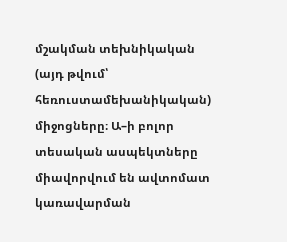մշակման տեխնիկական (այդ թվում՝ հեռուստամեխանիկական) միջոցները։ Ա–ի բոլոր տեսական ասպեկտները միավորվում են ավտոմատ կառավարման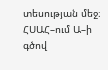տեսության մեջ։ ՀՍԱՀ–ում Ա–ի գծով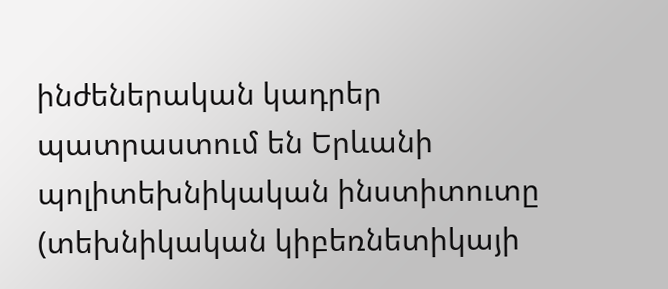ինժեներական կադրեր պատրաստում են Երևանի պոլիտեխնիկական ինստիտուտը (տեխնիկական կիբեռնետիկայի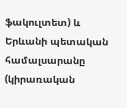ֆակուլտետ) և Երևանի պետական համալսարանը (կիրառական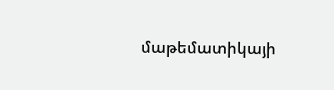մաթեմատիկայի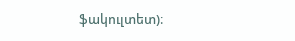ֆակուլտետ)։